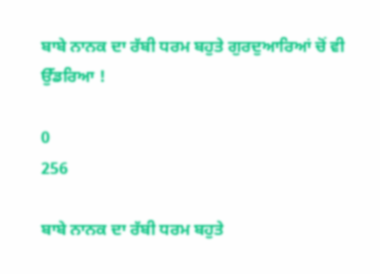ਬਾਬੇ ਨਾਨਕ ਦਾ ਰੱਬੀ ਧਰਮ ਬਹੁਤੇ ਗੁਰਦੁਆਰਿਆਂ ਚੋਂ ਵੀ ਉੱਡਰਿਆ !

0
256

ਬਾਬੇ ਨਾਨਕ ਦਾ ਰੱਬੀ ਧਰਮ ਬਹੁਤੇ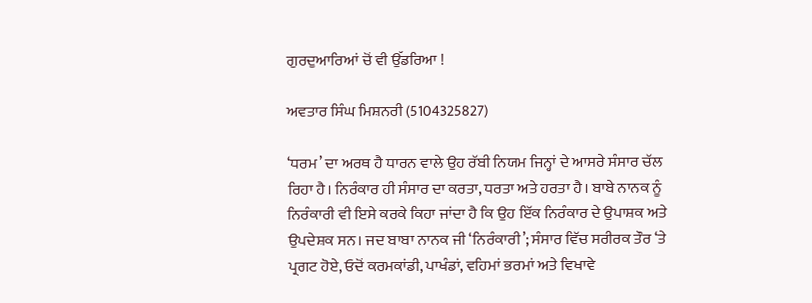ਗੁਰਦੁਆਰਿਆਂ ਚੋਂ ਵੀ ਉੱਡਰਿਆ !

ਅਵਤਾਰ ਸਿੰਘ ਮਿਸ਼ਨਰੀ (5104325827)

‘ਧਰਮ’ ਦਾ ਅਰਥ ਹੈ ਧਾਰਨ ਵਾਲੇ ਉਹ ਰੱਬੀ ਨਿਯਮ ਜਿਨ੍ਹਾਂ ਦੇ ਆਸਰੇ ਸੰਸਾਰ ਚੱਲ ਰਿਹਾ ਹੈ। ਨਿਰੰਕਾਰ ਹੀ ਸੰਸਾਰ ਦਾ ਕਰਤਾ, ਧਰਤਾ ਅਤੇ ਹਰਤਾ ਹੈ। ਬਾਬੇ ਨਾਨਕ ਨੂੰ ਨਿਰੰਕਾਰੀ ਵੀ ਇਸੇ ਕਰਕੇ ਕਿਹਾ ਜਾਂਦਾ ਹੈ ਕਿ ਉਹ ਇੱਕ ਨਿਰੰਕਾਰ ਦੇ ਉਪਾਸ਼ਕ ਅਤੇ ਉਪਦੇਸ਼ਕ ਸਨ। ਜਦ ਬਾਬਾ ਨਾਨਕ ਜੀ ‘ਨਿਰੰਕਾਰੀ’; ਸੰਸਾਰ ਵਿੱਚ ਸਰੀਰਕ ਤੌਰ ‘ਤੇ ਪ੍ਰਗਟ ਹੋਏ, ਓਦੋਂ ਕਰਮਕਾਂਡੀ, ਪਾਖੰਡਾਂ, ਵਹਿਮਾਂ ਭਰਮਾਂ ਅਤੇ ਵਿਖਾਵੇ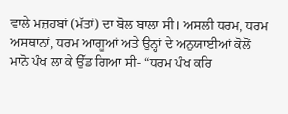ਵਾਲੇ ਮਜ਼ਹਬਾਂ (ਮੱਤਾਂ) ਦਾ ਬੋਲ ਬਾਲਾ ਸੀ। ਅਸਲੀ ਧਰਮ, ਧਰਮ ਅਸਥਾਨਾਂ, ਧਰਮ ਆਗੂਆਂ ਅਤੇ ਉਨ੍ਹਾਂ ਦੇ ਅਨੁਯਾਈਆਂ ਕੋਲੋਂ ਮਾਨੋ ਪੰਖ ਲਾ ਕੇ ਉੱਡ ਗਿਆ ਸੀ- “ਧਰਮ ਪੰਖ ਕਰਿ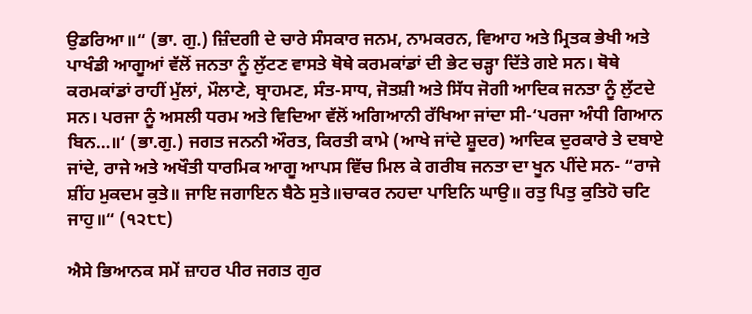ਉਡਰਿਆ॥“ (ਭਾ. ਗੁ.) ਜ਼ਿੰਦਗੀ ਦੇ ਚਾਰੇ ਸੰਸਕਾਰ ਜਨਮ, ਨਾਮਕਰਨ, ਵਿਆਹ ਅਤੇ ਮ੍ਰਿਤਕ ਭੇਖੀ ਅਤੇ ਪਾਖੰਡੀ ਆਗੂਆਂ ਵੱਲੋਂ ਜਨਤਾ ਨੂੰ ਲੁੱਟਣ ਵਾਸਤੇ ਥੋਥੇ ਕਰਮਕਾਂਡਾਂ ਦੀ ਭੇਟ ਚੜ੍ਹਾ ਦਿੱਤੇ ਗਏ ਸਨ। ਥੋਥੇ ਕਰਮਕਾਂਡਾਂ ਰਾਹੀਂ ਮੁੱਲਾਂ, ਮੌਲਾਣੇ, ਬ੍ਰਾਹਮਣ, ਸੰਤ-ਸਾਧ, ਜੋਤਸ਼ੀ ਅਤੇ ਸਿੱਧ ਜੋਗੀ ਆਦਿਕ ਜਨਤਾ ਨੂੰ ਲੁੱਟਦੇ ਸਨ। ਪਰਜਾ ਨੂੰ ਅਸਲੀ ਧਰਮ ਅਤੇ ਵਿਦਿਆ ਵੱਲੋਂ ਅਗਿਆਨੀ ਰੱਖਿਆ ਜਾਂਦਾ ਸੀ-‘ਪਰਜਾ ਅੰਧੀ ਗਿਆਨ ਬਿਨ…॥‘ (ਭਾ.ਗੁ.) ਜਗਤ ਜਨਨੀ ਔਰਤ, ਕਿਰਤੀ ਕਾਮੇ (ਆਖੇ ਜਾਂਦੇ ਸ਼ੂਦਰ) ਆਦਿਕ ਦੁਰਕਾਰੇ ਤੇ ਦਬਾਏ ਜਾਂਦੇ, ਰਾਜੇ ਅਤੇ ਅਖੌਤੀ ਧਾਰਮਿਕ ਆਗੂ ਆਪਸ ਵਿੱਚ ਮਿਲ ਕੇ ਗਰੀਬ ਜਨਤਾ ਦਾ ਖੂਨ ਪੀਂਦੇ ਸਨ- “ਰਾਜੇ ਸ਼ੀਂਹ ਮੁਕਦਮ ਕੁਤੇ॥ ਜਾਇ ਜਗਾਇਨ ਬੈਠੇ ਸੁਤੇ॥ਚਾਕਰ ਨਹਦਾ ਪਾਇਨਿ ਘਾਉ॥ ਰਤੁ ਪਿਤੁ ਕੁਤਿਹੋ ਚਟਿ ਜਾਹੁ॥“ (੧੨੮੮)

ਐਸੇ ਭਿਆਨਕ ਸਮੇਂ ਜ਼ਾਹਰ ਪੀਰ ਜਗਤ ਗੁਰ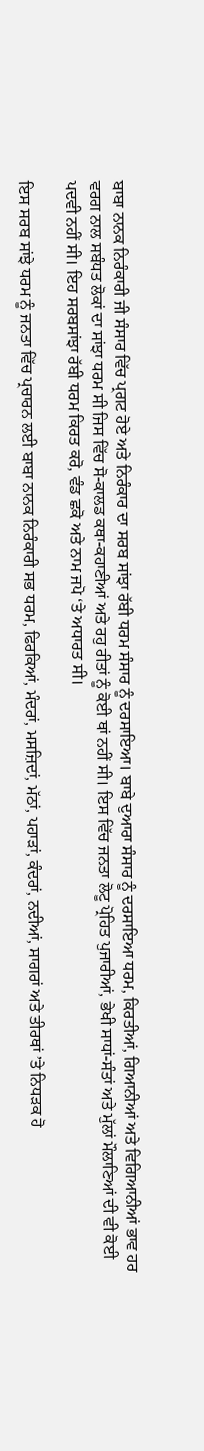ਬਾਬਾ ਨਾਨਕ ਨਿਰੰਕਾਰੀ ਜੀ ਸੰਸਾਰ ਵਿੱਚ ਪ੍ਰਗਟ ਹੋਏ ਅਤੇ ਨਿਰੰਕਾਰ ਦਾ ਸਰਬ ਸਾਂਝਾ ਰੱਬੀ ਧਰਮ ਸੰਸਾਰ ਨੂੰ ਦਰਸਾਇਆ। ਬਾਬੇ ਦੁਆਰਾ ਸੰਸਾਰ ਨੂੰ ਦਰਸਾਇਆ ਧਰਮ, ਕਿਰਤੀਆਂ, ਗਿਆਨੀਆਂ ਅਤੇ ਵਿਗਿਆਨੀਆਂ ਭਾਵ ਹਰ ਵਰਗ ਨਾਲ ਸਬੰਧਤ ਲੋਕਾਂ ਦਾ ਸਾਂਝਾ ਧਰਮ ਸੀ ਜਿਸ ਵਿੱਚ ਸੋ-ਕਾਲਡ ਕਥਾ-ਕਹਾਣੀਆਂ ਅਤੇ ਰਹੁ ਰੀਤਾਂ ਨੂੰ ਕੋਈ ਥਾਂ ਨਹੀਂ ਸੀ। ਇਸ ਵਿੱਚ ਜਨਤਾ ਲੋਟੂ ਪ੍ਰੋਹਿਤ ਪੁਜਾਰੀਆਂ, ਭੇਖੀ ਸਾਧਾਂ-ਸੰਤਾਂ ਅਤੇ ਮੁੱਲਾਂ ਮੌਲਾਣਿਆਂ ਦੀ ਵੀ ਕੋਈ ਪਦਵੀ ਨਹੀਂ ਸੀ। ਇਹ ਸਰਬਸਾਂਝਾ ਰੱਬੀ ਧਰਮ ਕਿਰਤ ਕਰੋ, ਵੰਡ ਛਕੋ ਅਤੇ ਨਾਮ ਜਪੋ ‘ਤੇ ਅਧਾਰਤ ਸੀ।

ਇਸ ਸਰਬ ਸਾਂਝੇ ਧਰਮ ਨੂੰ ਜਨਤਾ ਵਿੱਚ ਪ੍ਰਚਾਰਨ ਲਈ ਬਾਬਾ ਨਾਨਕ ਨਿਰੰਕਾਰੀ ਸਭ ਧਰਮ, ਫਿਰਕਿਆਂ, ਮੰਦਰਾਂ, ਮਸਜ਼ਿਦਾਂ, ਮੱਠਾਂ, ਪਹਾੜਾਂ, ਕੰਦਰਾਂ, ਨਦੀਆਂ, ਸਾਗਰਾਂ ਅਤੇ ਤੀਰਥਾਂ ’ਤੇ ਨਿਧੜਕ ਹੋ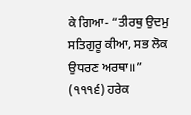ਕੇ ਗਿਆ- “ਤੀਰਥੁ ਉਦਮੁ ਸਤਿਗੁਰੂ ਕੀਆ, ਸਭ ਲੋਕ ਉਧਰਣ ਅਰਥਾ॥” (੧੧੧੬) ਹਰੇਕ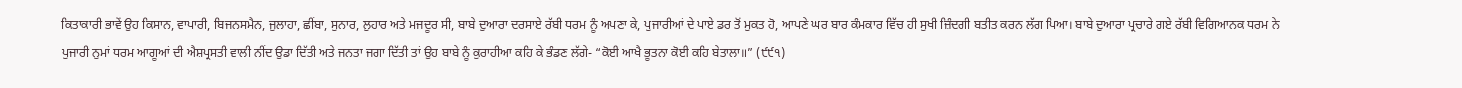ਕਿਤਾਕਾਰੀ ਭਾਵੇਂ ਉਹ ਕਿਸਾਨ, ਵਾਪਾਰੀ, ਬਿਜਨਸਮੈਨ, ਜੁਲਾਹਾ, ਛੀਂਬਾ, ਸੁਨਾਰ, ਲੁਹਾਰ ਅਤੇ ਮਜਦੂਰ ਸੀ, ਬਾਬੇ ਦੁਆਰਾ ਦਰਸਾਏ ਰੱਬੀ ਧਰਮ ਨੂੰ ਅਪਣਾ ਕੇ, ਪੁਜਾਰੀਆਂ ਦੇ ਪਾਏ ਡਰ ਤੋਂ ਮੁਕਤ ਹੋ, ਆਪਣੇ ਘਰ ਬਾਰ ਕੰਮਕਾਰ ਵਿੱਚ ਹੀ ਸੁਖੀ ਜ਼ਿੰਦਗੀ ਬਤੀਤ ਕਰਨ ਲੱਗ ਪਿਆ। ਬਾਬੇ ਦੁਆਰਾ ਪ੍ਰਚਾਰੇ ਗਏ ਰੱਬੀ ਵਿਗਿਆਨਕ ਧਰਮ ਨੇ ਪੁਜਾਰੀ ਨੁਮਾਂ ਧਰਮ ਆਗੂਆਂ ਦੀ ਐਸ਼ਪ੍ਰਸਤੀ ਵਾਲੀ ਨੀਂਦ ਉਡਾ ਦਿੱਤੀ ਅਤੇ ਜਨਤਾ ਜਗਾ ਦਿੱਤੀ ਤਾਂ ਉਹ ਬਾਬੇ ਨੂੰ ਕੁਰਾਹੀਆ ਕਹਿ ਕੇ ਭੰਡਣ ਲੱਗੇ- “ਕੋਈ ਆਖੈ ਭੂਤਨਾ ਕੋਈ ਕਹਿ ਬੇਤਾਲਾ॥” (੯੯੧)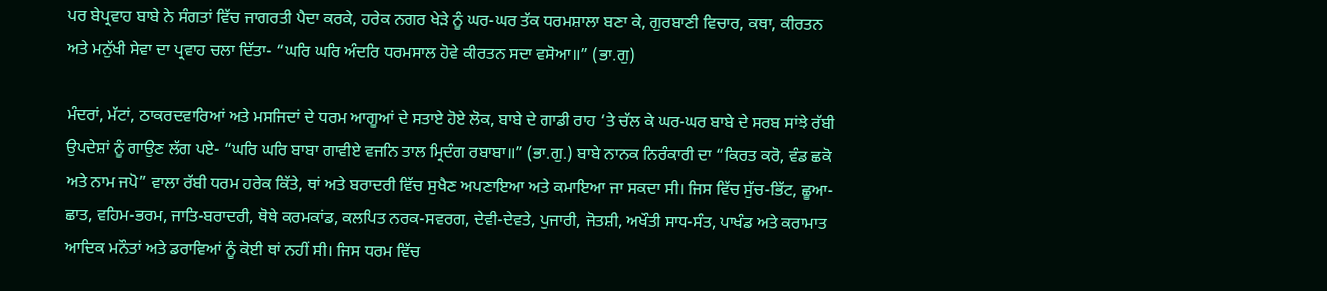ਪਰ ਬੇਪ੍ਰਵਾਹ ਬਾਬੇ ਨੇ ਸੰਗਤਾਂ ਵਿੱਚ ਜਾਗਰਤੀ ਪੈਦਾ ਕਰਕੇ, ਹਰੇਕ ਨਗਰ ਖੇੜੇ ਨੂੰ ਘਰ-ਘਰ ਤੱਕ ਧਰਮਸ਼ਾਲਾ ਬਣਾ ਕੇ, ਗੁਰਬਾਣੀ ਵਿਚਾਰ, ਕਥਾ, ਕੀਰਤਨ ਅਤੇ ਮਨੁੱਖੀ ਸੇਵਾ ਦਾ ਪ੍ਰਵਾਹ ਚਲਾ ਦਿੱਤਾ- “ਘਰਿ ਘਰਿ ਅੰਦਰਿ ਧਰਮਸਾਲ ਹੋਵੇ ਕੀਰਤਨ ਸਦਾ ਵਸੋਆ॥” (ਭਾ.ਗੁ)

ਮੰਦਰਾਂ, ਮੱਟਾਂ, ਠਾਕਰਦਵਾਰਿਆਂ ਅਤੇ ਮਸਜਿਦਾਂ ਦੇ ਧਰਮ ਆਗੂਆਂ ਦੇ ਸਤਾਏ ਹੋਏ ਲੋਕ, ਬਾਬੇ ਦੇ ਗਾਡੀ ਰਾਹ ‘ਤੇ ਚੱਲ ਕੇ ਘਰ-ਘਰ ਬਾਬੇ ਦੇ ਸਰਬ ਸਾਂਝੇ ਰੱਬੀ ਉਪਦੇਸ਼ਾਂ ਨੂੰ ਗਾਉਣ ਲੱਗ ਪਏ- “ਘਰਿ ਘਰਿ ਬਾਬਾ ਗਾਵੀਏ ਵਜਨਿ ਤਾਲ ਮ੍ਰਿਦੰਗ ਰਬਾਬਾ॥” (ਭਾ.ਗੁ.) ਬਾਬੇ ਨਾਨਕ ਨਿਰੰਕਾਰੀ ਦਾ “ਕਿਰਤ ਕਰੋ, ਵੰਡ ਛਕੋ ਅਤੇ ਨਾਮ ਜਪੋ” ਵਾਲਾ ਰੱਬੀ ਧਰਮ ਹਰੇਕ ਕਿੱਤੇ, ਥਾਂ ਅਤੇ ਬਰਾਦਰੀ ਵਿੱਚ ਸੁਖੈਣ ਅਪਣਾਇਆ ਅਤੇ ਕਮਾਇਆ ਜਾ ਸਕਦਾ ਸੀ। ਜਿਸ ਵਿੱਚ ਸੁੱਚ-ਭਿੱਟ, ਛੂਆ-ਛਾਤ, ਵਹਿਮ-ਭਰਮ, ਜਾਤਿ-ਬਰਾਦਰੀ, ਥੋਥੇ ਕਰਮਕਾਂਡ, ਕਲਪਿਤ ਨਰਕ-ਸਵਰਗ, ਦੇਵੀ-ਦੇਵਤੇ, ਪੁਜਾਰੀ, ਜੋਤਸ਼ੀ, ਅਖੌਤੀ ਸਾਧ-ਸੰਤ, ਪਾਖੰਡ ਅਤੇ ਕਰਾਮਾਤ ਆਦਿਕ ਮਨੌਤਾਂ ਅਤੇ ਡਰਾਵਿਆਂ ਨੂੰ ਕੋਈ ਥਾਂ ਨਹੀਂ ਸੀ। ਜਿਸ ਧਰਮ ਵਿੱਚ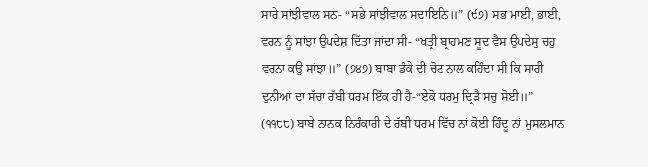ਸਾਰੇ ਸਾਂਝੀਵਾਲ ਸਨ- “ਸਭੇ ਸਾਂਝੀਵਾਲ ਸਦਾਇਨਿ॥” (੯੭) ਸਭ ਮਾਈ, ਭਾਈ, ਵਰਨ ਨੂੰ ਸਾਂਝਾ ਉਪਦੇਸ਼ ਦਿੱਤਾ ਜਾਂਦਾ ਸੀ- “ਖਤ੍ਰੀ ਬ੍ਰਾਹਮਣ ਸੂਦ ਵੈਸ ਉਪਦੇਸੁ ਚਹੁ ਵਰਨਾ ਕਉ ਸਾਂਝਾ॥” (੭੪੭) ਬਾਬਾ ਡੰਕੇ ਦੀ ਚੋਟ ਨਾਲ ਕਹਿੰਦਾ ਸੀ ਕਿ ਸਾਰੀ ਦੁਨੀਆਂ ਦਾ ਸੱਚਾ ਰੱਬੀ ਧਰਮ ਇੱਕ ਹੀ ਹੈ-“ਏਕੋ ਧਰਮੁ ਦ੍ਰਿੜੈ ਸਚੁ ਸੋਈ॥” (੧੧੮੮) ਬਾਬੇ ਨਾਨਕ ਨਿਰੰਕਾਰੀ ਦੇ ਰੱਬੀ ਧਰਮ ਵਿੱਚ ਨਾਂ ਕੋਈ ਹਿੰਦੂ ਨਾਂ ਮੁਸਲਮਾਨ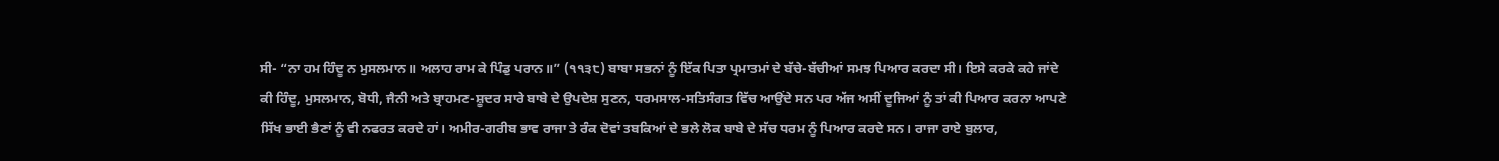ਸੀ- “ਨਾ ਹਮ ਹਿੰਦੂ ਨ ਮੁਸਲਮਾਨ॥ ਅਲਾਹ ਰਾਮ ਕੇ ਪਿੰਡੁ ਪਰਾਨ॥” (੧੧੩੮) ਬਾਬਾ ਸਭਨਾਂ ਨੂੰ ਇੱਕ ਪਿਤਾ ਪ੍ਰਮਾਤਮਾਂ ਦੇ ਬੱਚੇ-ਬੱਚੀਆਂ ਸਮਝ ਪਿਆਰ ਕਰਦਾ ਸੀ। ਇਸੇ ਕਰਕੇ ਕਹੇ ਜਾਂਦੇ ਕੀ ਹਿੰਦੂ, ਮੁਸਲਮਾਨ, ਬੋਧੀ, ਜੈਨੀ ਅਤੇ ਬ੍ਰਾਹਮਣ-ਸ਼ੂਦਰ ਸਾਰੇ ਬਾਬੇ ਦੇ ਉਪਦੇਸ਼ ਸੁਣਨ, ਧਰਮਸਾਲ-ਸਤਿਸੰਗਤ ਵਿੱਚ ਆਉਂਦੇ ਸਨ ਪਰ ਅੱਜ ਅਸੀਂ ਦੂਜਿਆਂ ਨੂੰ ਤਾਂ ਕੀ ਪਿਆਰ ਕਰਨਾ ਆਪਣੇ ਸਿੱਖ ਭਾਈ ਭੈਣਾਂ ਨੂੰ ਵੀ ਨਫਰਤ ਕਰਦੇ ਹਾਂ। ਅਮੀਰ-ਗਰੀਬ ਭਾਵ ਰਾਜਾ ਤੇ ਰੰਕ ਦੋਵਾਂ ਤਬਕਿਆਂ ਦੇ ਭਲੇ ਲੋਕ ਬਾਬੇ ਦੇ ਸੱਚ ਧਰਮ ਨੂੰ ਪਿਆਰ ਕਰਦੇ ਸਨ। ਰਾਜਾ ਰਾਏ ਬੁਲਾਰ,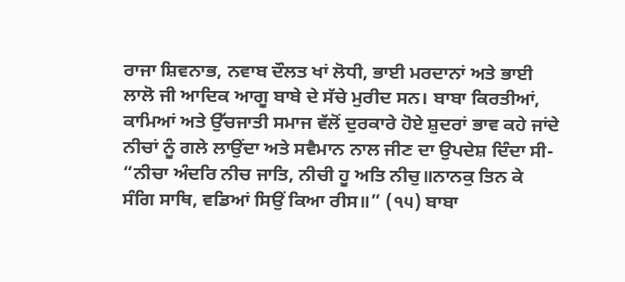ਰਾਜਾ ਸ਼ਿਵਨਾਭ, ਨਵਾਬ ਦੌਲਤ ਖਾਂ ਲੋਧੀ, ਭਾਈ ਮਰਦਾਨਾਂ ਅਤੇ ਭਾਈ ਲਾਲੋ ਜੀ ਆਦਿਕ ਆਗੂ ਬਾਬੇ ਦੇ ਸੱਚੇ ਮੁਰੀਦ ਸਨ। ਬਾਬਾ ਕਿਰਤੀਆਂ, ਕਾਮਿਆਂ ਅਤੇ ਉੱਚਜਾਤੀ ਸਮਾਜ ਵੱਲੋਂ ਦੁਰਕਾਰੇ ਹੋਏ ਸ਼ੁਦਰਾਂ ਭਾਵ ਕਹੇ ਜਾਂਦੇ ਨੀਚਾਂ ਨੂੰ ਗਲੇ ਲਾਉਂਦਾ ਅਤੇ ਸਵੈਮਾਨ ਨਾਲ ਜੀਣ ਦਾ ਉਪਦੇਸ਼ ਦਿੰਦਾ ਸੀ- “ਨੀਚਾ ਅੰਦਰਿ ਨੀਚ ਜਾਤਿ, ਨੀਚੀ ਹੂ ਅਤਿ ਨੀਚੁ॥ਨਾਨਕੁ ਤਿਨ ਕੇ ਸੰਗਿ ਸਾਥਿ, ਵਡਿਆਂ ਸਿਉਂ ਕਿਆ ਰੀਸ॥” (੧੫) ਬਾਬਾ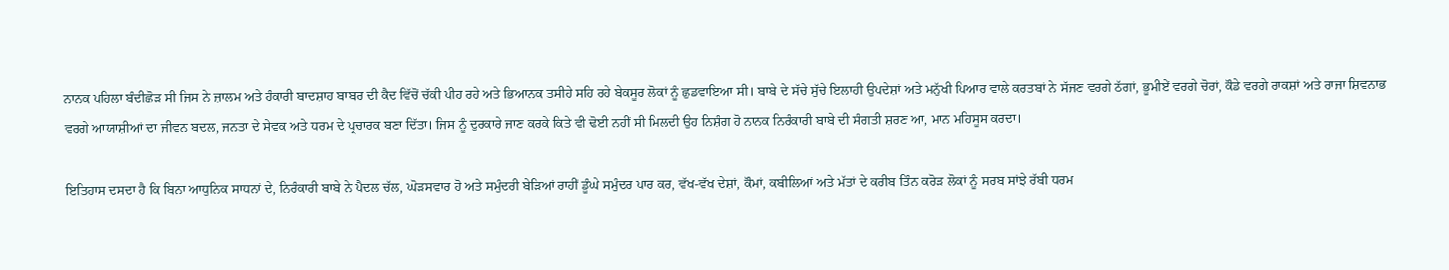ਨਾਨਕ ਪਹਿਲਾ ਬੰਦੀਛੋੜ ਸੀ ਜਿਸ ਨੇ ਜ਼ਾਲਮ ਅਤੇ ਹੰਕਾਰੀ ਬਾਦਸ਼ਾਹ ਬਾਬਰ ਦੀ ਕੈਦ ਵਿੱਚੋਂ ਚੱਕੀ ਪੀਹ ਰਹੇ ਅਤੇ ਭਿਆਨਕ ਤਸੀਹੇ ਸਹਿ ਰਹੇ ਬੇਕਸੂਰ ਲੋਕਾਂ ਨੂੰ ਛੁਡਵਾਇਆ ਸੀ। ਬਾਬੇ ਦੇ ਸੱਚੇ ਸੁੱਚੇ ਇਲਾਹੀ ਉਪਦੇਸ਼ਾਂ ਅਤੇ ਮਨੁੱਖੀ ਪਿਆਰ ਵਾਲੇ ਕਰਤਬਾਂ ਨੇ ਸੱਜਣ ਵਰਗੇ ਠੱਗਾਂ, ਭੂਮੀਏਂ ਵਰਗੇ ਚੋਰਾਂ, ਕੌਡੇ ਵਰਗੇ ਰਾਕਸ਼ਾਂ ਅਤੇ ਰਾਜਾ ਸ਼ਿਵਨਾਭ ਵਰਗੇ ਆਯਾਸ਼ੀਆਂ ਦਾ ਜੀਵਨ ਬਦਲ, ਜਨਤਾ ਦੇ ਸੇਵਕ ਅਤੇ ਧਰਮ ਦੇ ਪ੍ਰਚਾਰਕ ਬਣਾ ਦਿੱਤਾ। ਜਿਸ ਨੂੰ ਦੁਰਕਾਰੇ ਜਾਣ ਕਰਕੇ ਕਿਤੇ ਵੀ ਢੋਈ ਨਹੀਂ ਸੀ ਮਿਲਦੀ ਉਹ ਨਿਸ਼ੰਗ ਹੋ ਨਾਨਕ ਨਿਰੰਕਾਰੀ ਬਾਬੇ ਦੀ ਸੰਗਤੀ ਸ਼ਰਣ ਆ, ਮਾਨ ਮਹਿਸੂਸ ਕਰਦਾ।

ਇਤਿਹਾਸ ਦਸਦਾ ਹੈ ਕਿ ਬਿਨਾ ਆਧੁਨਿਕ ਸਾਧਨਾਂ ਦੇ, ਨਿਰੰਕਾਰੀ ਬਾਬੇ ਨੇ ਪੈਦਲ ਚੱਲ, ਘੋੜਸਵਾਰ ਹੋ ਅਤੇ ਸਮੁੰਦਰੀ ਬੇੜਿਆਂ ਰਾਹੀਂ ਡੂੰਘੇ ਸਮੁੰਦਰ ਪਾਰ ਕਰ, ਵੱਖ-ਵੱਖ ਦੇਸ਼ਾਂ, ਕੌਮਾਂ, ਕਬੀਲਿਆਂ ਅਤੇ ਮੱਤਾਂ ਦੇ ਕਰੀਬ ਤਿੰਨ ਕਰੋੜ ਲੋਕਾਂ ਨੂੰ ਸਰਬ ਸਾਂਝੇ ਰੱਬੀ ਧਰਮ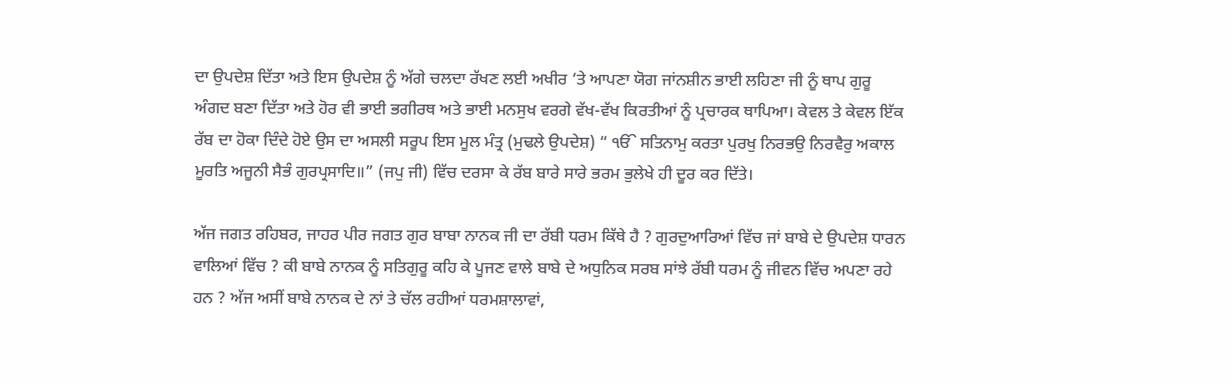ਦਾ ਉਪਦੇਸ਼ ਦਿੱਤਾ ਅਤੇ ਇਸ ਉਪਦੇਸ਼ ਨੂੰ ਅੱਗੇ ਚਲਦਾ ਰੱਖਣ ਲਈ ਅਖੀਰ ‘ਤੇ ਆਪਣਾ ਯੋਗ ਜਾਂਨਸ਼ੀਨ ਭਾਈ ਲਹਿਣਾ ਜੀ ਨੂੰ ਥਾਪ ਗੁਰੂ ਅੰਗਦ ਬਣਾ ਦਿੱਤਾ ਅਤੇ ਹੋਰ ਵੀ ਭਾਈ ਭਗੀਰਥ ਅਤੇ ਭਾਈ ਮਨਸੁਖ ਵਰਗੇ ਵੱਖ-ਵੱਖ ਕਿਰਤੀਆਂ ਨੂੰ ਪ੍ਰਚਾਰਕ ਥਾਪਿਆ। ਕੇਵਲ ਤੇ ਕੇਵਲ ਇੱਕ ਰੱਬ ਦਾ ਹੋਕਾ ਦਿੰਦੇ ਹੋਏ ਉਸ ਦਾ ਅਸਲੀ ਸਰੂਪ ਇਸ ਮੂਲ ਮੰਤ੍ਰ (ਮੁਢਲੇ ਉਪਦੇਸ਼) “ ੴ ਸਤਿਨਾਮੁ ਕਰਤਾ ਪੁਰਖੁ ਨਿਰਭਉ ਨਿਰਵੈਰੁ ਅਕਾਲ ਮੂਰਤਿ ਅਜੂਨੀ ਸੈਭੰ ਗੁਰਪ੍ਰਸਾਦਿ॥” (ਜਪੁ ਜੀ) ਵਿੱਚ ਦਰਸਾ ਕੇ ਰੱਬ ਬਾਰੇ ਸਾਰੇ ਭਰਮ ਭੁਲੇਖੇ ਹੀ ਦੂਰ ਕਰ ਦਿੱਤੇ।

ਅੱਜ ਜਗਤ ਰਹਿਬਰ, ਜਾਹਰ ਪੀਰ ਜਗਤ ਗੁਰ ਬਾਬਾ ਨਾਨਕ ਜੀ ਦਾ ਰੱਬੀ ਧਰਮ ਕਿੱਥੇ ਹੈ ? ਗੁਰਦੁਆਰਿਆਂ ਵਿੱਚ ਜਾਂ ਬਾਬੇ ਦੇ ਉਪਦੇਸ਼ ਧਾਰਨ ਵਾਲਿਆਂ ਵਿੱਚ ? ਕੀ ਬਾਬੇ ਨਾਨਕ ਨੂੰ ਸਤਿਗੁਰੂ ਕਹਿ ਕੇ ਪੂਜਣ ਵਾਲੇ ਬਾਬੇ ਦੇ ਅਧੁਨਿਕ ਸਰਬ ਸਾਂਝੇ ਰੱਬੀ ਧਰਮ ਨੂੰ ਜੀਵਨ ਵਿੱਚ ਅਪਣਾ ਰਹੇ ਹਨ ? ਅੱਜ ਅਸੀਂ ਬਾਬੇ ਨਾਨਕ ਦੇ ਨਾਂ ਤੇ ਚੱਲ ਰਹੀਆਂ ਧਰਮਸ਼ਾਲਾਵਾਂ,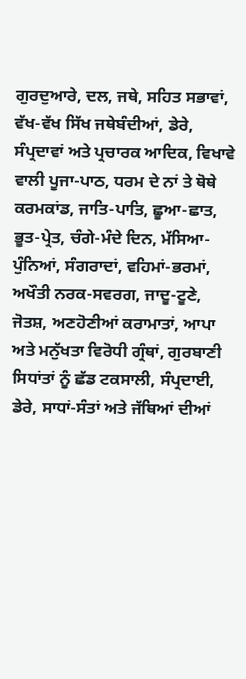ਗੁਰਦੁਆਰੇ, ਦਲ, ਜਥੇ, ਸਹਿਤ ਸਭਾਵਾਂ, ਵੱਖ-ਵੱਖ ਸਿੱਖ ਜਥੇਬੰਦੀਆਂ, ਡੇਰੇ, ਸੰਪ੍ਰਦਾਵਾਂ ਅਤੇ ਪ੍ਰਚਾਰਕ ਆਦਿਕ, ਵਿਖਾਵੇ ਵਾਲੀ ਪੂਜਾ-ਪਾਠ, ਧਰਮ ਦੇ ਨਾਂ ਤੇ ਥੋਥੇ ਕਰਮਕਾਂਡ, ਜਾਤਿ-ਪਾਤਿ, ਛੂਆ-ਛਾਤ, ਭੂਤ-ਪ੍ਰੇਤ, ਚੰਗੇ-ਮੰਦੇ ਦਿਨ, ਮੱਸਿਆ-ਪੁੰਨਿਆਂ, ਸੰਗਰਾਦਾਂ, ਵਹਿਮਾਂ-ਭਰਮਾਂ, ਅਖੌਤੀ ਨਰਕ-ਸਵਰਗ, ਜਾਦੂ-ਟੂਣੇ, ਜੋਤਸ਼, ਅਣਹੋਣੀਆਂ ਕਰਾਮਾਤਾਂ, ਆਪਾ ਅਤੇ ਮਨੁੱਖਤਾ ਵਿਰੋਧੀ ਗ੍ਰੰਥਾਂ, ਗੁਰਬਾਣੀ ਸਿਧਾਂਤਾਂ ਨੂੰ ਛੱਡ ਟਕਸਾਲੀ, ਸੰਪ੍ਰਦਾਈ, ਡੇਰੇ, ਸਾਧਾਂ-ਸੰਤਾਂ ਅਤੇ ਜੱਥਿਆਂ ਦੀਆਂ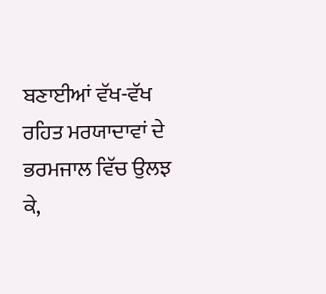ਬਣਾਈਆਂ ਵੱਖ-ਵੱਖ ਰਹਿਤ ਮਰਯਾਦਾਵਾਂ ਦੇ ਭਰਮਜਾਲ ਵਿੱਚ ਉਲਝ ਕੇ,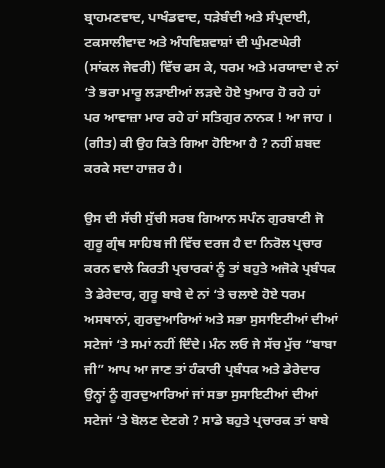ਬ੍ਰਾਹਮਣਵਾਦ, ਪਾਖੰਡਵਾਦ, ਧੜੇਬੰਦੀ ਅਤੇ ਸੰਪ੍ਰਦਾਈ, ਟਕਸਾਲੀਵਾਦ ਅਤੇ ਅੰਧਵਿਸ਼ਵਾਸ਼ਾਂ ਦੀ ਘੁੰਮਣਘੇਰੀ (ਸਾਂਕਲ ਜੇਵਰੀ) ਵਿੱਚ ਫਸ ਕੇ, ਧਰਮ ਅਤੇ ਮਰਯਾਦਾ ਦੇ ਨਾਂ ‘ਤੇ ਭਰਾ ਮਾਰੂ ਲੜਾਈਆਂ ਲੜਦੇ ਹੋਏ ਖੁਆਰ ਹੋ ਰਹੇ ਹਾਂ ਪਰ ਆਵਾਜ਼ਾ ਮਾਰ ਰਹੇ ਹਾਂ ਸਤਿਗੁਰ ਨਾਨਕ ! ਆ ਜਾਹ । (ਗੀਤ) ਕੀ ਉਹ ਕਿਤੇ ਗਿਆ ਹੋਇਆ ਹੈ ? ਨਹੀਂ ਸ਼ਬਦ ਕਰਕੇ ਸਦਾ ਹਾਜ਼ਰ ਹੈ।

ਉਸ ਦੀ ਸੱਚੀ ਸੁੱਚੀ ਸਰਬ ਗਿਆਨ ਸਪੰਨ ਗੁਰਬਾਣੀ ਜੋ ਗੁਰੂ ਗ੍ਰੰਥ ਸਾਹਿਬ ਜੀ ਵਿੱਚ ਦਰਜ ਹੈ ਦਾ ਨਿਰੋਲ ਪ੍ਰਚਾਰ ਕਰਨ ਵਾਲੇ ਕਿਰਤੀ ਪ੍ਰਚਾਰਕਾਂ ਨੂੰ ਤਾਂ ਬਹੁਤੇ ਅਜੋਕੇ ਪ੍ਰਬੰਧਕ ਤੇ ਡੇਰੇਦਾਰ, ਗੁਰੂ ਬਾਬੇ ਦੇ ਨਾਂ ‘ਤੇ ਚਲਾਏ ਹੋਏ ਧਰਮ ਅਸਥਾਨਾਂ, ਗੁਰਦੁਆਰਿਆਂ ਅਤੇ ਸਭਾ ਸੁਸਾਇਟੀਆਂ ਦੀਆਂ ਸਟੇਜਾਂ ‘ਤੇ ਸਮਾਂ ਨਹੀਂ ਦਿੰਦੇ। ਮੰਨ ਲਓ ਜੇ ਸੱਚ ਮੁੱਚ “ਬਾਬਾ ਜੀ” ਆਪ ਆ ਜਾਣ ਤਾਂ ਹੰਕਾਰੀ ਪ੍ਰਬੰਧਕ ਅਤੇ ਡੇਰੇਦਾਰ ਉਨ੍ਹਾਂ ਨੂੰ ਗੁਰਦੁਆਰਿਆਂ ਜਾਂ ਸਭਾ ਸੁਸਾਇਟੀਆਂ ਦੀਆਂ ਸਟੇਜਾਂ ‘ਤੇ ਬੋਲਣ ਦੇਣਗੇ ? ਸਾਡੇ ਬਹੁਤੇ ਪ੍ਰਚਾਰਕ ਤਾਂ ਬਾਬੇ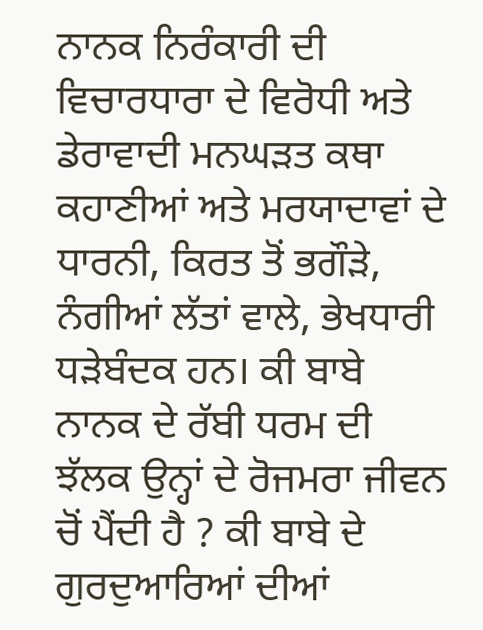ਨਾਨਕ ਨਿਰੰਕਾਰੀ ਦੀ ਵਿਚਾਰਧਾਰਾ ਦੇ ਵਿਰੋਧੀ ਅਤੇ ਡੇਰਾਵਾਦੀ ਮਨਘੜਤ ਕਥਾ ਕਹਾਣੀਆਂ ਅਤੇ ਮਰਯਾਦਾਵਾਂ ਦੇ ਧਾਰਨੀ, ਕਿਰਤ ਤੋਂ ਭਗੌੜੇ, ਨੰਗੀਆਂ ਲੱਤਾਂ ਵਾਲੇ, ਭੇਖਧਾਰੀ ਧੜੇਬੰਦਕ ਹਨ। ਕੀ ਬਾਬੇ ਨਾਨਕ ਦੇ ਰੱਬੀ ਧਰਮ ਦੀ ਝੱਲਕ ਉਨ੍ਹਾਂ ਦੇ ਰੋਜਮਰਾ ਜੀਵਨ ਚੋਂ ਪੈਂਦੀ ਹੈ ? ਕੀ ਬਾਬੇ ਦੇ ਗੁਰਦੁਆਰਿਆਂ ਦੀਆਂ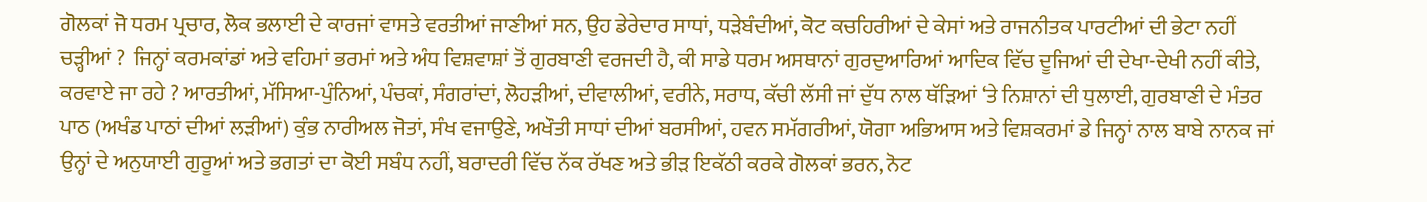ਗੋਲਕਾਂ ਜੋ ਧਰਮ ਪ੍ਰਚਾਰ, ਲੋਕ ਭਲਾਈ ਦੇ ਕਾਰਜਾਂ ਵਾਸਤੇ ਵਰਤੀਆਂ ਜਾਣੀਆਂ ਸਨ, ਉਹ ਡੇਰੇਦਾਰ ਸਾਧਾਂ, ਧੜੇਬੰਦੀਆਂ, ਕੋਟ ਕਚਹਿਰੀਆਂ ਦੇ ਕੇਸਾਂ ਅਤੇ ਰਾਜਨੀਤਕ ਪਾਰਟੀਆਂ ਦੀ ਭੇਟਾ ਨਹੀਂ ਚੜ੍ਹੀਆਂ ?  ਜਿਨ੍ਹਾਂ ਕਰਮਕਾਂਡਾਂ ਅਤੇ ਵਹਿਮਾਂ ਭਰਮਾਂ ਅਤੇ ਅੰਧ ਵਿਸ਼ਵਾਸ਼ਾਂ ਤੋਂ ਗੁਰਬਾਣੀ ਵਰਜਦੀ ਹੈ, ਕੀ ਸਾਡੇ ਧਰਮ ਅਸਥਾਨਾਂ ਗੁਰਦੁਆਰਿਆਂ ਆਦਿਕ ਵਿੱਚ ਦੂਜਿਆਂ ਦੀ ਦੇਖਾ-ਦੇਖੀ ਨਹੀਂ ਕੀਤੇ, ਕਰਵਾਏ ਜਾ ਰਹੇ ? ਆਰਤੀਆਂ, ਮੱਸਿਆ-ਪੁੰਨਿਆਂ, ਪੰਚਕਾਂ, ਸੰਗਰਾਂਦਾਂ, ਲੋਹੜੀਆਂ, ਦੀਵਾਲੀਆਂ, ਵਰੀਨੇ, ਸਰਾਧ, ਕੱਚੀ ਲੱਸੀ ਜਾਂ ਦੁੱਧ ਨਾਲ ਥੱੜਿਆਂ ‘ਤੇ ਨਿਸ਼ਾਨਾਂ ਦੀ ਧੁਲਾਈ, ਗੁਰਬਾਣੀ ਦੇ ਮੰਤਰ ਪਾਠ (ਅਖੰਡ ਪਾਠਾਂ ਦੀਆਂ ਲੜੀਆਂ) ਕੁੰਭ ਨਾਰੀਅਲ ਜੋਤਾਂ, ਸੰਖ ਵਜਾਉਣੇ, ਅਖੌਤੀ ਸਾਧਾਂ ਦੀਆਂ ਬਰਸੀਆਂ, ਹਵਨ ਸਮੱਗਰੀਆਂ, ਯੋਗਾ ਅਭਿਆਸ ਅਤੇ ਵਿਸ਼ਕਰਮਾਂ ਡੇ ਜਿਨ੍ਹਾਂ ਨਾਲ ਬਾਬੇ ਨਾਨਕ ਜਾਂ ਉਨ੍ਹਾਂ ਦੇ ਅਨੁਯਾਈ ਗੁਰੂਆਂ ਅਤੇ ਭਗਤਾਂ ਦਾ ਕੋਈ ਸਬੰਧ ਨਹੀਂ, ਬਰਾਦਰੀ ਵਿੱਚ ਨੱਕ ਰੱਖਣ ਅਤੇ ਭੀੜ ਇਕੱਠੀ ਕਰਕੇ ਗੋਲਕਾਂ ਭਰਨ, ਨੋਟ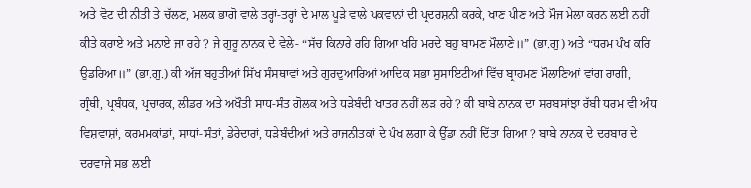ਅਤੇ ਵੋਟ ਦੀ ਨੀਤੀ ਤੇ ਚੱਲਣ, ਮਲਕ ਭਾਗੋ ਵਾਲੇ ਤਰ੍ਹਾਂ-ਤਰ੍ਹਾਂ ਦੇ ਮਾਲ ਪੂੜੇ ਵਾਲੇ ਪਕਵਾਨਾਂ ਦੀ ਪ੍ਰਦਰਸ਼ਨੀ ਕਰਕੇ, ਖਾਣ ਪੀਣ ਅਤੇ ਮੌਜ ਮੇਲਾ ਕਰਨ ਲਈ ਨਹੀਂ ਕੀਤੇ ਕਰਾਏ ਅਤੇ ਮਨਾਏ ਜਾ ਰਹੇ ? ਜੇ ਗੁਰੂ ਨਾਨਕ ਦੇ ਵੇਲੇ- “ਸੱਚ ਕਿਨਾਰੇ ਰਹਿ ਗਿਆ ਖਹਿ ਮਰਦੇ ਬਹੁ ਬਾਮਣ ਮੌਲਾਣੇ॥” (ਭਾ.ਗੁ) ਅਤੇ “ਧਰਮ ਪੰਖ ਕਰਿ ਉਡਰਿਆ॥” (ਭਾ.ਗੁ.) ਕੀ ਅੱਜ ਬਹੁਤੀਆਂ ਸਿੱਖ ਸੰਸਥਾਵਾਂ ਅਤੇ ਗੁਰਦੁਆਰਿਆਂ ਆਦਿਕ ਸਭਾ ਸੁਸਾਇਟੀਆਂ ਵਿੱਚ ਬ੍ਰਾਹਮਣ ਮੌਲਾਣਿਆਂ ਵਾਂਗ ਰਾਗੀ, ਗ੍ਰੰਥੀ, ਪ੍ਰਬੰਧਕ, ਪ੍ਰਚਾਰਕ, ਲੀਡਰ ਅਤੇ ਅਖੌਤੀ ਸਾਧ-ਸੰਤ ਗੋਲਕ ਅਤੇ ਧੜੇਬੰਦੀ ਖਾਤਰ ਨਹੀਂ ਲੜ ਰਹੇ ? ਕੀ ਬਾਬੇ ਨਾਨਕ ਦਾ ਸਰਬਸਾਂਝਾ ਰੱਬੀ ਧਰਮ ਵੀ ਅੰਧ ਵਿਸ਼ਵਾਸ਼ਾਂ, ਕਰਮਮਕਾਂਡਾਂ, ਸਾਧਾਂ-ਸੰਤਾਂ, ਡੇਰੇਦਾਰਾਂ, ਧੜੇਬੰਦੀਆਂ ਅਤੇ ਰਾਜਨੀਤਕਾਂ ਦੇ ਪੰਖ ਲਗਾ ਕੇ ਉੱਡਾ ਨਹੀਂ ਦਿੱਤਾ ਗਿਆ ? ਬਾਬੇ ਨਾਨਕ ਦੇ ਦਰਬਾਰ ਦੇ ਦਰਵਾਜੇ ਸਭ ਲਈ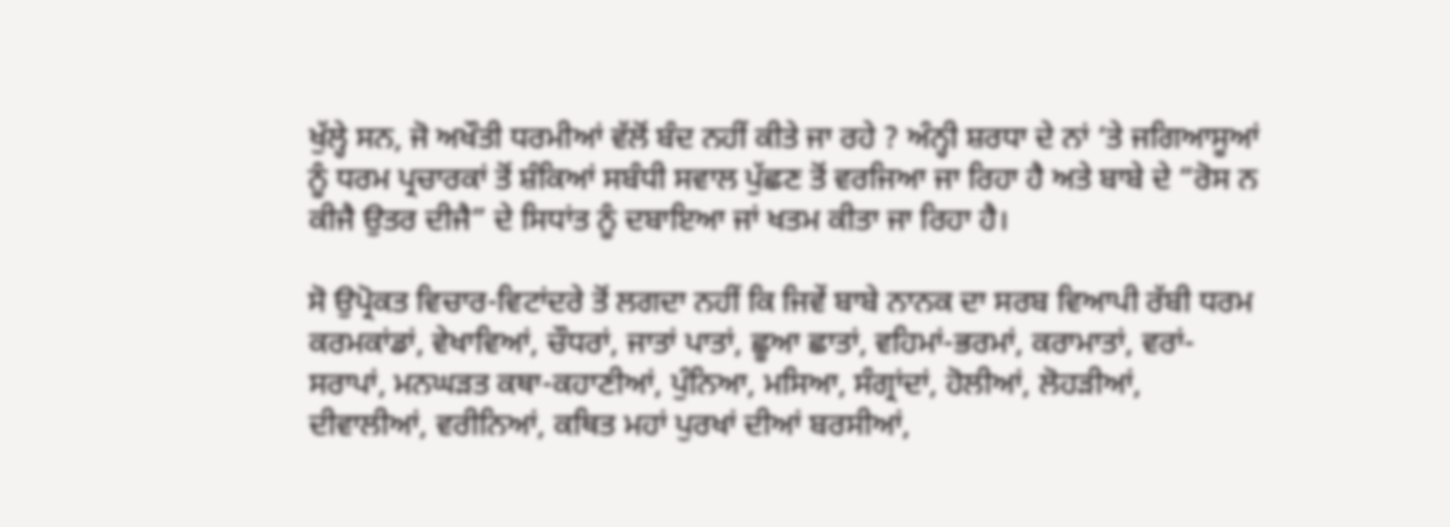ਖੁੱਲ੍ਹੇ ਸਨ, ਜੋ ਅਖੌਤੀ ਧਰਮੀਆਂ ਵੱਲੋਂ ਬੰਦ ਨਹੀਂ ਕੀਤੇ ਜਾ ਰਹੇ ? ਅੰਨ੍ਹੀ ਸ਼ਰਧਾ ਦੇ ਨਾਂ ‘ਤੇ ਜਗਿਆਸੂਆਂ ਨੂੰ ਧਰਮ ਪ੍ਰਚਾਰਕਾਂ ਤੋਂ ਸ਼ੰਕਿਆਂ ਸਬੰਧੀ ਸਵਾਲ ਪੁੱਛਣ ਤੋਂ ਵਰਜਿਆ ਜਾ ਰਿਹਾ ਹੈ ਅਤੇ ਬਾਬੇ ਦੇ “ਰੋਸ ਨ ਕੀਜੈ ਉਤਰ ਦੀਜੈ” ਦੇ ਸਿਧਾਂਤ ਨੂੰ ਦਬਾਇਆ ਜਾਂ ਖਤਮ ਕੀਤਾ ਜਾ ਰਿਹਾ ਹੈ।

ਸੋ ਉਪ੍ਰੋਕਤ ਵਿਚਾਰ-ਵਿਟਾਂਦਰੇ ਤੋਂ ਲਗਦਾ ਨਹੀਂ ਕਿ ਜਿਵੇਂ ਬਾਬੇ ਨਾਨਕ ਦਾ ਸਰਬ ਵਿਆਪੀ ਰੱਬੀ ਧਰਮ ਕਰਮਕਾਂਡਾਂ, ਵੇਖਾਵਿਆਂ, ਚੌਧਰਾਂ, ਜਾਤਾਂ ਪਾਤਾਂ, ਛੂਆ ਛਾਤਾਂ, ਵਹਿਮਾਂ-ਭਰਮਾਂ, ਕਰਾਮਾਤਾਂ, ਵਰਾਂ-ਸਰਾਪਾਂ, ਮਨਘੜਤ ਕਥਾ-ਕਹਾਣੀਆਂ, ਪੁੰਨਿਆ, ਮਸਿਆ, ਸੰਗ੍ਰਾਂਦਾਂ, ਹੋਲੀਆਂ, ਲੋਹੜੀਆਂ, ਦੀਵਾਲੀਆਂ, ਵਰੀਨਿਆਂ, ਕਥਿਤ ਮਹਾਂ ਪੁਰਖਾਂ ਦੀਆਂ ਬਰਸੀਆਂ,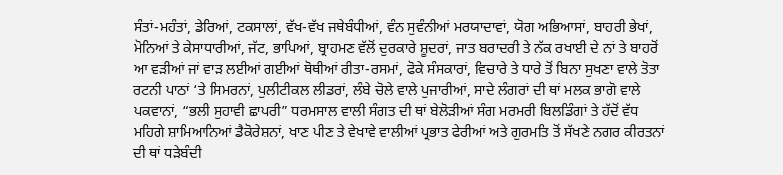ਸੰਤਾਂ-ਮਹੰਤਾਂ, ਡੇਰਿਆਂ, ਟਕਸਾਲਾਂ, ਵੱਖ-ਵੱਖ ਜਥੇਬੰਧੀਆਂ, ਵੰਨ ਸੁਵੰਨੀਆਂ ਮਰਯਾਦਾਵਾਂ, ਯੋਗ ਅਭਿਆਸਾਂ, ਬਾਹਰੀ ਭੇਖਾਂ, ਮੋਨਿਆਂ ਤੇ ਕੇਸਾਧਾਰੀਆਂ, ਜੱਟ, ਭਾਪਿਆਂ, ਬ੍ਰਾਹਮਣ ਵੱਲੋਂ ਦੁਰਕਾਰੇ ਸ਼ੂਦਰਾਂ, ਜਾਤ ਬਰਾਦਰੀ ਤੇ ਨੱਕ ਰਖਾਈ ਦੇ ਨਾਂ ਤੇ ਬਾਹਰੋਂ ਆ ਵੜੀਆਂ ਜਾਂ ਵਾੜ ਲਈਆਂ ਗਈਆਂ ਥੋਥੀਆਂ ਰੀਤਾ-ਰਸਮਾਂ, ਫੋਕੇ ਸੰਸਕਾਰਾਂ, ਵਿਚਾਰੇ ਤੇ ਧਾਰੇ ਤੋਂ ਬਿਨਾ ਸੁਖਣਾ ਵਾਲੇ ਤੋਤਾ ਰਟਨੀ ਪਾਠਾਂ ‘ਤੇ ਸਿਮਰਨਾਂ, ਪੁਲੀਟੀਕਲ ਲੀਡਰਾਂ, ਲੰਬੇ ਚੋਲੇ ਵਾਲੇ ਪੁਜਾਰੀਆਂ, ਸਾਦੇ ਲੰਗਰਾਂ ਦੀ ਥਾਂ ਮਲਕ ਭਾਗੋ ਵਾਲੇ ਪਕਵਾਨਾਂ, “ਭਲੀ ਸੁਹਾਵੀ ਛਾਪਰੀ” ਧਰਮਸਾਲ ਵਾਲੀ ਸੰਗਤ ਦੀ ਥਾਂ ਬੇਲੋੜੀਆਂ ਸੰਗ ਮਰਮਰੀ ਬਿਲਡਿੰਗਾਂ ਤੇ ਹੱਦੋਂ ਵੱਧ ਮਹਿਗੇ ਸ਼ਾਮਿਆਨਿਆਂ ਡੈਕੋਰੇਸ਼ਨਾਂ, ਖਾਣ ਪੀਣ ਤੇ ਵੇਖਾਵੇ ਵਾਲੀਆਂ ਪ੍ਰਭਾਤ ਫੇਰੀਆਂ ਅਤੇ ਗੁਰਮਤਿ ਤੋਂ ਸੱਖਣੇ ਨਗਰ ਕੀਰਤਨਾਂ ਦੀ ਥਾਂ ਧੜੇਬੰਦੀ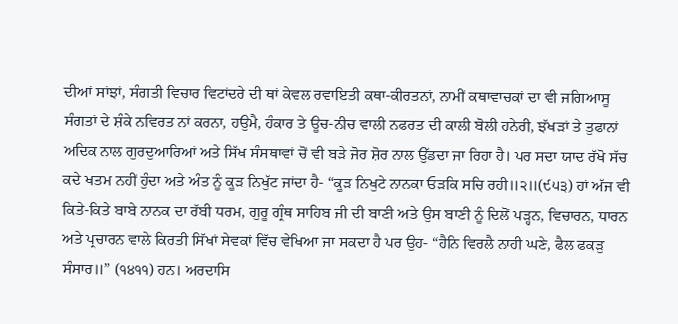ਦੀਆਂ ਸਾਂਝਾਂ, ਸੰਗਤੀ ਵਿਚਾਰ ਵਿਟਾਂਦਰੇ ਦੀ ਥਾਂ ਕੇਵਲ ਰਵਾਇਤੀ ਕਥਾ-ਕੀਰਤਨਾਂ, ਨਾਮੀਂ ਕਥਾਵਾਚਕਾਂ ਦਾ ਵੀ ਜਗਿਆਸੂ ਸੰਗਤਾਂ ਦੇ ਸ਼ੰਕੇ ਨਵਿਰਤ ਨਾਂ ਕਰਨਾ, ਹਉਮੈ, ਹੰਕਾਰ ਤੇ ਊਚ-ਨੀਚ ਵਾਲੀ ਨਫਰਤ ਦੀ ਕਾਲੀ ਬੋਲੀ ਹਨੇਰੀ, ਝੱਖੜਾਂ ਤੇ ਤੁਫਾਨਾਂ ਅਦਿਕ ਨਾਲ ਗੁਰਦੁਆਰਿਆਂ ਅਤੇ ਸਿੱਖ ਸੰਸਥਾਵਾਂ ਚੋਂ ਵੀ ਬੜੇ ਜੋਰ ਸ਼ੋਰ ਨਾਲ ਉੱਡਦਾ ਜਾ ਰਿਹਾ ਹੈ। ਪਰ ਸਦਾ ਯਾਦ ਰੱਖੋ ਸੱਚ ਕਦੇ ਖਤਮ ਨਹੀਂ ਹੁੰਦਾ ਅਤੇ ਅੰਤ ਨੂੰ ਕੂੜ ਨਿਖੁੱਟ ਜਾਂਦਾ ਹੈ- “ਕੂੜ ਨਿਖੁਟੇ ਨਾਨਕਾ ਓੜਕਿ ਸਚਿ ਰਹੀ॥੨॥(੯੫੩) ਹਾਂ ਅੱਜ ਵੀ ਕਿਤੇ-ਕਿਤੇ ਬਾਬੇ ਨਾਨਕ ਦਾ ਰੱਬੀ ਧਰਮ, ਗੁਰੂ ਗ੍ਰੰਥ ਸਾਹਿਬ ਜੀ ਦੀ ਬਾਣੀ ਅਤੇ ਉਸ ਬਾਣੀ ਨੂੰ ਦਿਲੋਂ ਪੜ੍ਹਨ, ਵਿਚਾਰਨ, ਧਾਰਨ ਅਤੇ ਪ੍ਰਚਾਰਨ ਵਾਲੇ ਕਿਰਤੀ ਸਿੱਖਾਂ ਸੇਵਕਾਂ ਵਿੱਚ ਵੇਖਿਆ ਜਾ ਸਕਦਾ ਹੈ ਪਰ ਉਹ- “ਹੈਨਿ ਵਿਰਲੈ ਨਾਹੀ ਘਣੇ, ਫੈਲ ਫਕੜੁ ਸੰਸਾਰ॥” (੧੪੧੧) ਹਨ। ਅਰਦਾਸਿ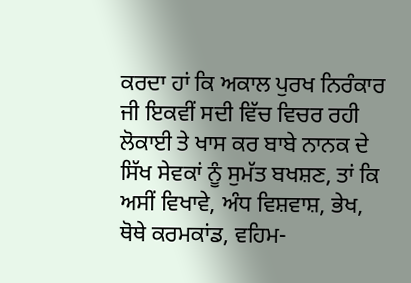ਕਰਦਾ ਹਾਂ ਕਿ ਅਕਾਲ ਪੁਰਖ ਨਿਰੰਕਾਰ ਜੀ ਇਕਵੀਂ ਸਦੀ ਵਿੱਚ ਵਿਚਰ ਰਹੀ ਲੋਕਾਈ ਤੇ ਖਾਸ ਕਰ ਬਾਬੇ ਨਾਨਕ ਦੇ ਸਿੱਖ ਸੇਵਕਾਂ ਨੂੰ ਸੁਮੱਤ ਬਖਸ਼ਣ, ਤਾਂ ਕਿ ਅਸੀਂ ਵਿਖਾਵੇ, ਅੰਧ ਵਿਸ਼ਵਾਸ਼, ਭੇਖ, ਥੋਥੇ ਕਰਮਕਾਂਡ, ਵਹਿਮ-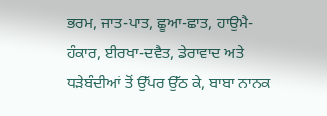ਭਰਮ, ਜਾਤ-ਪਾਤ, ਛੂਆ-ਛਾਤ, ਹਾਉਮੈ-ਹੰਕਾਰ, ਈਰਖਾ-ਦਵੈਤ, ਡੇਰਾਵਾਦ ਅਤੇ ਧੜੇਬੰਦੀਆਂ ਤੋਂ ਉੱਪਰ ਉੱਠ ਕੇ, ਬਾਬਾ ਨਾਨਕ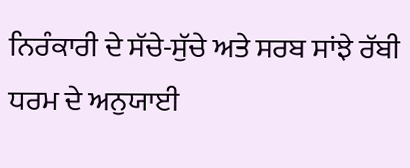ਨਿਰੰਕਾਰੀ ਦੇ ਸੱਚੇ-ਸੁੱਚੇ ਅਤੇ ਸਰਬ ਸਾਂਝੇ ਰੱਬੀ ਧਰਮ ਦੇ ਅਨੁਯਾਈ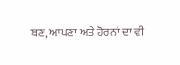ਬਣ, ਆਪਣਾ ਅਤੇ ਹੋਰਨਾਂ ਦਾ ਵੀ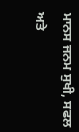ਮਾਨਸ ਜਨਮ ਸੁਖੀ, ਸਫਲ ਅਤੇ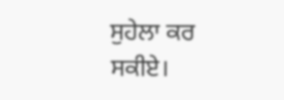ਸੁਹੇਲਾ ਕਰ ਸਕੀਏ।